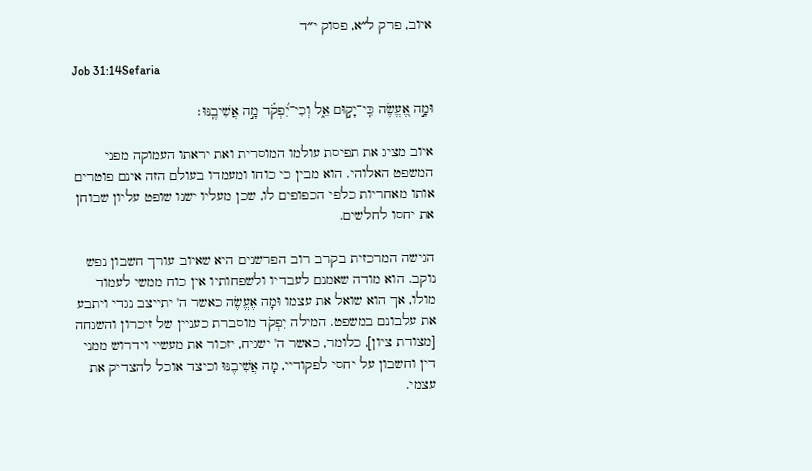איוב, פרק ל״א, פסוק י״ד

Job 31:14Sefaria

וּמָ֣ה אֶ֭עֱשֶׂה כִּֽי־יָק֣וּם אֵ֑ל וְכִי־יִ֝פְקֹ֗ד מָ֣ה אֲשִׁיבֶֽנּוּ׃

איוב מציג את תפיסת עולמו המוסרית ואת יראתו העמוקה מפני המשפט האלוהי. הוא מבין כי כוחו ומעמדו בעולם הזה אינם פוטרים אותו מאחריות כלפי הכפופים לו, שכן מעליו ישנו שופט עליון שבוחן את יחסו לחלשים.

הגישה המרכזית בקרב רוב הפרשנים היא שאיוב עורך חשבון נפש נוקב. הוא מודה שאמנם לעבדיו ולשפחותיו אין כוח ממשי לעמוד מולו, אך הוא שואל את עצמו וּמָה אֶעֱשֶׂה כאשר ה' יתייצב נגדי ויתבע את עלבונם במשפט. המילה יִפְקֹד מוסברת כעניין של זיכרון והשגחה [מצודת ציון], כלומר, כאשר ה' ישגיח, יזכור את מעשיי וידרוש ממני דין וחשבון על יחסי לפקודיי, מָה אֲשִׁיבֶנּוּ וכיצד אוכל להצדיק את עצמי.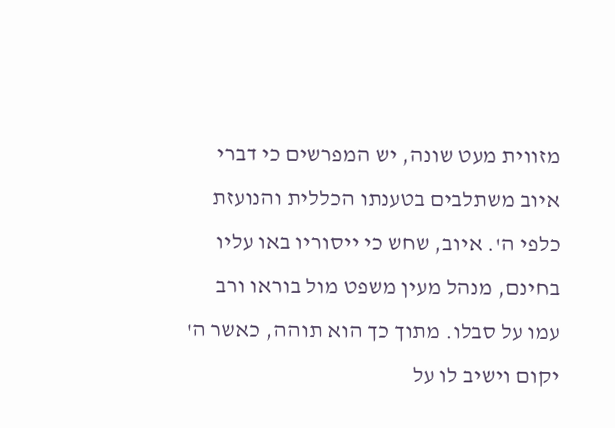מזווית מעט שונה, יש המפרשים כי דברי איוב משתלבים בטענתו הכללית והנועזת כלפי ה'. איוב, שחש כי ייסוריו באו עליו בחינם, מנהל מעין משפט מול בוראו ורב עמו על סבלו. מתוך כך הוא תוהה, כאשר ה' יקום וישיב לו על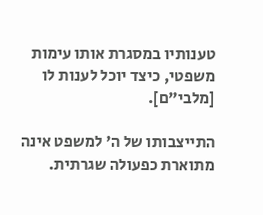טענותיו במסגרת אותו עימות משפטי, כיצד יוכל לענות לו [מלבי"ם].

התייצבותו של ה' למשפט אינה מתוארת כפעולה שגרתית.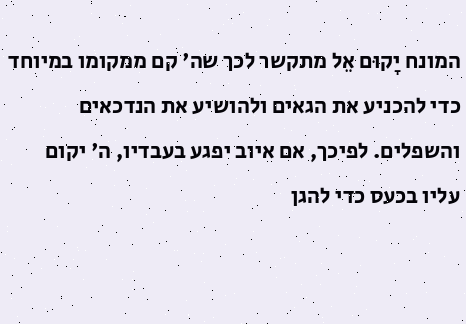המונח יָקוּם אֵל מתקשר לכך שה' קם ממקומו במיוחד כדי להכניע את הגאים ולהושיע את הנדכאים והשפלים. לפיכך, אם איוב יפגע בעבדיו, ה' יקום עליו בכעס כדי להגן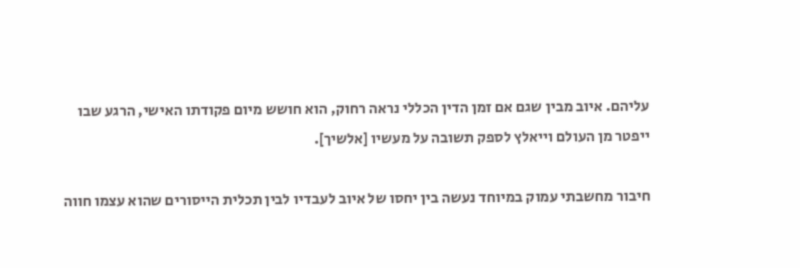עליהם. איוב מבין שגם אם זמן הדין הכללי נראה רחוק, הוא חושש מיום פקודתו האישי, הרגע שבו ייפטר מן העולם וייאלץ לספק תשובה על מעשיו [אלשיך].

חיבור מחשבתי עמוק במיוחד נעשה בין יחסו של איוב לעבדיו לבין תכלית הייסורים שהוא עצמו חווה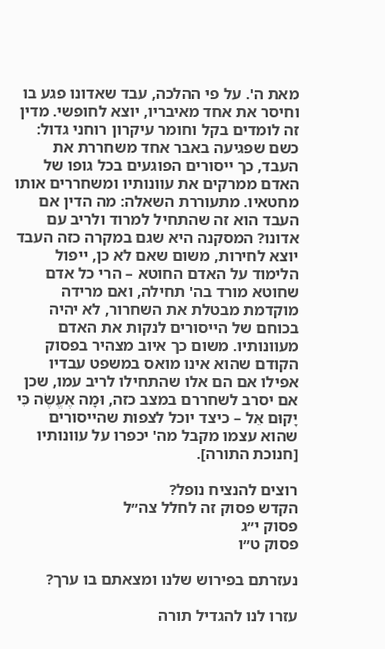מאת ה'. על פי ההלכה, עבד שאדונו פגע בו וחיסר את אחד מאיבריו, יוצא לחופשי. מדין זה לומדים בקל וחומר עיקרון רוחני גדול: כשם שפגיעה באבר אחד משחררת את העבד, כך ייסורים הפוגעים בכל גופו של האדם ממרקים את עוונותיו ומשחררים אותו מחטאיו. מתעוררת השאלה: מה הדין אם העבד הוא זה שהתחיל למרוד ולריב עם אדונו? המסקנה היא שגם במקרה כזה העבד יוצא לחירות, משום שאם לא כן, ייפול הלימוד על האדם החוטא – הרי כל אדם שחוטא מורד בה' תחילה, ואם מרידה מוקדמת מבטלת את השחרור, לא יהיה בכוחם של הייסורים לנקות את האדם מעוונותיו. משום כך איוב מצהיר בפסוק הקודם שהוא אינו מואס במשפט עבדיו אפילו אם הם אלו שהתחילו לריב עמו, שכן אם יסרב לשחררם במצב כזה, וּמָה אֶעֱשֶׂה כִּי יָקוּם אֵל – כיצד יוכל לצפות שהייסורים שהוא עצמו מקבל מה' יכפרו על עוונותיו [חנוכת התורה].

רוצים להנציח נופל?
הקדש פסוק זה לחלל צה״ל
פסוק י״ג
פסוק ט״ו

נעזרתם בפירוש שלנו ומצאתם בו ערך?

עזרו לנו להגדיל תורה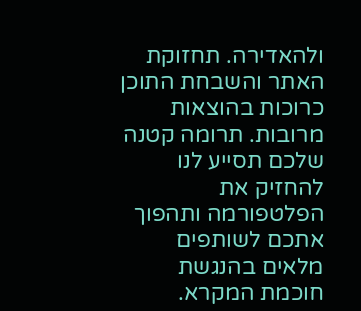ולהאדירה. תחזוקת האתר והשבחת התוכן כרוכות בהוצאות מרובות. תרומה קטנה שלכם תסייע לנו להחזיק את הפלטפורמה ותהפוך אתכם לשותפים מלאים בהנגשת חוכמת המקרא.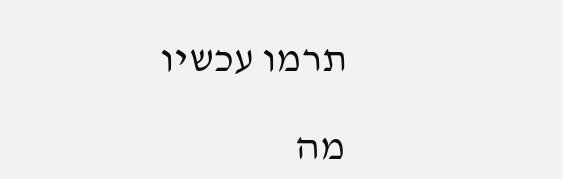תרמו עכשיו

מה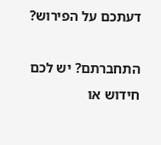דעתכם על הפירוש?

התחברתם? יש לכם חידוש או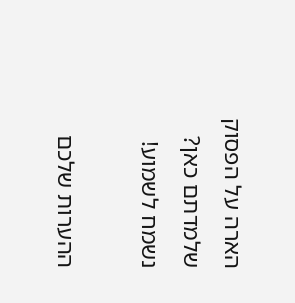הארה על הפסוק שלמדתם כאן? נשמח לשמוע!

ההערות שלכם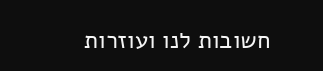חשובות לנו ועוזרות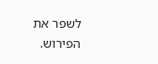לשפר את הפירוש.